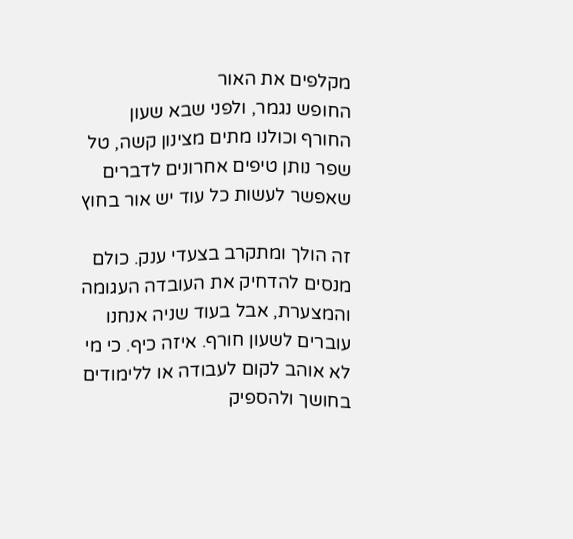מקלפים את האור
החופש נגמר, ולפני שבא שעון החורף וכולנו מתים מצינון קשה, טל שפר נותן טיפים אחרונים לדברים שאפשר לעשות כל עוד יש אור בחוץ

זה הולך ומתקרב בצעדי ענק. כולם מנסים להדחיק את העובדה העגומה והמצערת, אבל בעוד שניה אנחנו עוברים לשעון חורף. איזה כיף. כי מי לא אוהב לקום לעבודה או ללימודים בחושך ולהספיק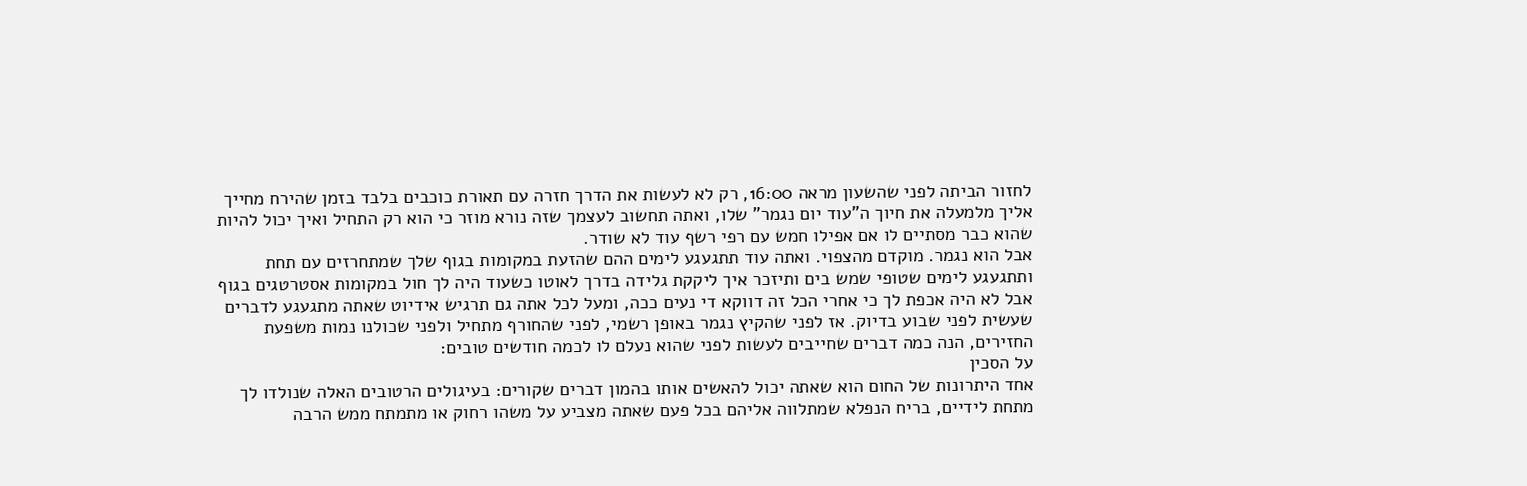לחזור הביתה לפני שהשעון מראה 16:00, רק לא לעשות את הדרך חזרה עם תאורת כוכבים בלבד בזמן שהירח מחייך אליך מלמעלה את חיוך ה"עוד יום נגמר" שלו, ואתה תחשוב לעצמך שזה נורא מוזר כי הוא רק התחיל ואיך יכול להיות שהוא כבר מסתיים לו אם אפילו חמש עם רפי רשף עוד לא שודר.
אבל הוא נגמר. מוקדם מהצפוי. ואתה עוד תתגעגע לימים ההם שהזעת במקומות בגוף שלך שמתחרזים עם תחת ותתגעגע לימים שטופי שמש בים ותיזכר איך ליקקת גלידה בדרך לאוטו כשעוד היה לך חול במקומות אסטרטגים בגוף אבל לא היה אכפת לך כי אחרי הכל זה דווקא די נעים ככה, ומעל לכל אתה גם תרגיש אידיוט שאתה מתגעגע לדברים שעשית לפני שבוע בדיוק. אז לפני שהקיץ נגמר באופן רשמי, לפני שהחורף מתחיל ולפני שכולנו נמות משפעת החזירים, הנה כמה דברים שחייבים לעשות לפני שהוא נעלם לו לכמה חודשים טובים:
על הסכין
אחד היתרונות של החום הוא שאתה יכול להאשים אותו בהמון דברים שקורים: בעיגולים הרטובים האלה שנולדו לך מתחת לידיים, בריח הנפלא שמתלווה אליהם בכל פעם שאתה מצביע על משהו רחוק או מתמתח ממש הרבה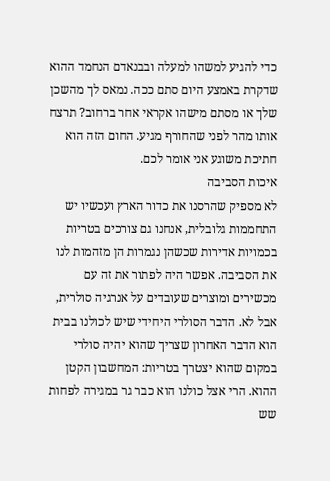כדי להגיע למשהו למעלה ובבנאדם הנחמד ההוא שדקרת באמצע היום סתם ככה. נמאס לך מהשכן שלך או מסתם מישהו אקראי אחר ברחוב? תרצח אותו מהר לפני שהחורף מגיע. החום הזה הוא חתיכת משוגע אני אומר לכם.
איכות הסביבה
לא מספיק שהרסנו את כדור הארץ ועכשיו יש התחממות גלובלית, אנחנו גם צורכים בטריות בכמויות אדירות שכשהן נגמרות הן מזהמות לנו את הסביבה. אפשר היה לפתור את זה עם מכשירים ומוצרים שעובדים על אנרגיה סולרית, אבל לא. הדבר הסולרי היחידי שיש לכולנו בבית הוא הדבר האחרון שצריך שהוא יהיה סולרי במקום שהוא יצטרך בטריות: המחשבון הקטן ההוא. הרי אצל כולנו הוא כבר גר במגירה לפחות שש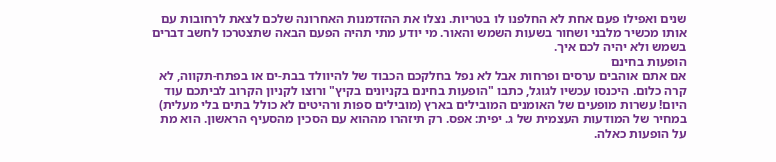שנים ואפילו פעם אחת לא החלפנו לו בטריות. נצלו את ההזדמנות האחרונה שלכם לצאת לרחובות עם אותו מכשיר מלבני ושחור בשעות השמש והאור. מי יודע מתי תהיה הפעם הבאה שתצטרכו לחשב דברים בשמש ולא יהיה לכם איך.
הופעות בחינם
אם אתם אוהבים ערסים ופרחות אבל לא נפל בחלקכם הכבוד של להיוולד בבת-ים או בפתח-תקווה, לא קרה כלום. היכנסו עכשיו לגוגל, כתבו "הופעות בחינם בקניונים בקיץ" ורוצו לקניון הקרוב לביתכם עוד היום! עשרות מופעים של האומנים המובילים בארץ (מובילים ספות ורהיטים לא כולל בתים בלי מעלית) במחיר של המודעות העצמית של ג. יפית: אפס. רק תיזהרו מההוא עם הסכין מהסעיף הראשון. הוא מת על הופעות כאלה.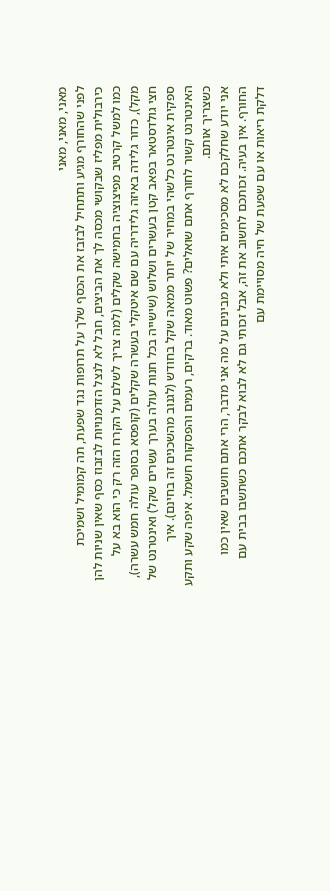מאני, מאני, מאני
לפני שהחורף מגיע ותתחיל לבזבז את הכסף שלך על תרופות נגד שפעת, תה קמומיל ושמיכת כירבולית מפליז שבקושי מכסה לך את הביצים, חבל לא לנצל הזדמנויות לבזבוז כסף שאין שניות להן כמו למשל קרטיב מפיצוציה בחמישה שקלים (למה צריך לשלם על הקרח הזה רק כי הוא בא על מקל), כדור גלידה באיזה גלידריה עם שם איטקלי בעשרה שקלים (קופסא בסופר עולה חמש עשרה), חצי גולדסטאר בפאב קטן בעשרים ושלוש (שישייה בכל חנות עולה בערך עשרים שקל) ואינטרנט של ספקית אינטרנט כלשהי במחיר של יותר ממאה שקל בחודש (לגנוב מהשכנים זה בחינם). איך האינטרנט קשור לחורף אתם שואלים? פשוט מאוד. ברקים, רעמים והפסקות חשמל. איפה שקע ותקע כשצריך אותם.
אני יודע שחלקכם לא מסכימים איתי ולא מבינים על מה אני מדבר, הרי אתם חושבים שאין כמו החורף. אין בעיה. זכותכם לחשוב את זה, אבל זכותי גם לא לבוא לבקר אתכם כשתשבו בבית עם דלקת ריאות או עם שפעת של חיה מסויימת עם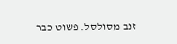זנב מסולסל. פשוט כבר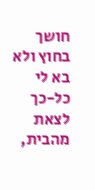חושך בחוץ ולא בא לי כל-כך לצאת מהבית,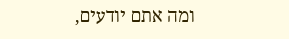ומה אתם יודעים,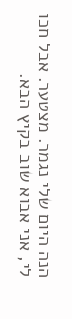הנה היום שלי נגמר. מצטער. אבל חכו לי, אני אבוא שוב בקיץ הבא.